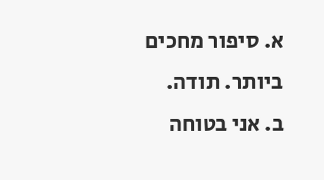א. סיפור מחכים ביותר. תודה.
ב. אני בטוחה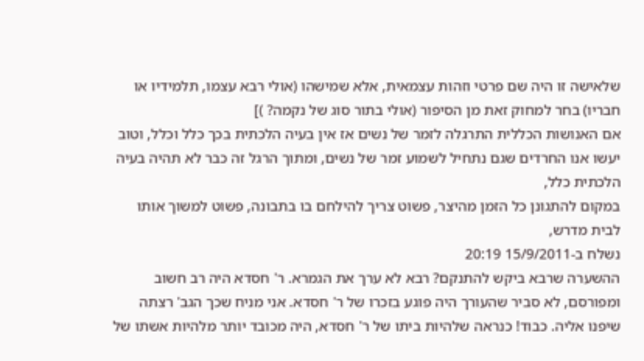שלאישה זו היה שם פרטי וזהות עצמאית, אלא שמישהו (אולי רבא עצמו, תלמידיו או חבריו) בחר למחוק זאת מן הסיפור (אולי בתור סוג של נקמה? )]
אם האנושות הכללית התרגלה לזמר של נשים אז אין בעיה הלכתית בכך כלל וכלל, וטוב יעשו אנו החרדים שגם נתחיל לשמוע זמר של נשים, ומתוך הרגל זה כבר לא תהיה בעיה הלכתית כלל,
במקום להתגונן כל הזמן מהיצר, פשוט צריך להילחם בו בתבונה, פשוט למשוך אותו לבית מדרש,
נשלח ב-15/9/2011 20:19
ההשערה שרבא ביקש להתנקם? רבא לא ערך את הגמרא. ר' חסדא היה רב חשוב ומפורסם, לא סביר שהעורך היה פוגע בזכרו של ר' חסדא. אני מניח שכך הגב' רצתה שיפנו אליה. כבוד! כנראה שלהיות ביתו של ר' חסדא, היה מכובד יותר מלהיות אשתו של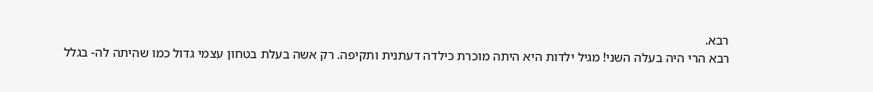רבא.
רבא הרי היה בעלה השני! מגיל ילדות היא היתה מוכרת כילדה דעתנית ותקיפה. רק אשה בעלת בטחון עצמי גדול כמו שהיתה לה- בגלל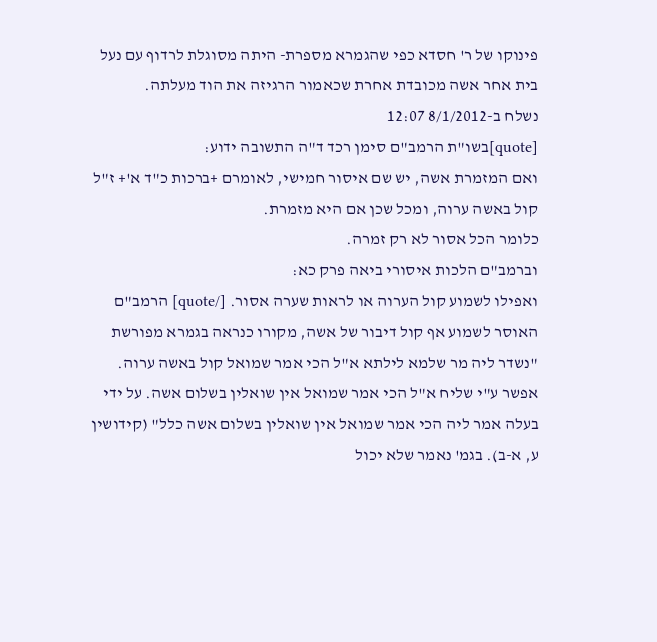פינוקו של ר' חסדא כפי שהגמרא מספרת- היתה מסוגלת לרדוף עם נעל בית אחר אשה מכובדת אחרת שכאמור הרגיזה את הוד מעלתה.
נשלח ב-8/1/2012 12:07
[quote]בשו"ת הרמב"ם סימן רכד ד"ה התשובה ידוע:
ואם המזמרת אשה, יש שם איסור חמישי, לאומרם +ברכות כ"ד א'+ ז"ל קול באשה ערוה, ומכל שכן אם היא מזמרת.
כלומר הכל אסור לא רק זמרה.
וברמב"ם הלכות איסורי ביאה פרק כא:
ואפילו לשמוע קול הערוה או לראות שערה אסור. [/quote] הרמב"ם האוסר לשמוע אף קול דיבור של אשה, מקורו כנראה בגמרא מפורשת "נשדר ליה מר שלמא לילתא א"ל הכי אמר שמואל קול באשה ערוה. אפשר ע"י שליח א"ל הכי אמר שמואל אין שואלין בשלום אשה. על ידי בעלה אמר ליה הכי אמר שמואל אין שואלין בשלום אשה כלל" (קידושין ע, א-ב). בגמ' נאמר שלא יכול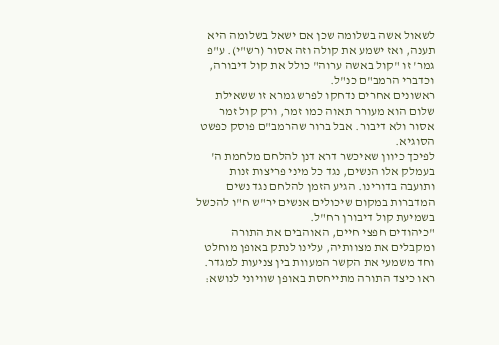לשאול אשה בשלומה שכן אם ישאל בשלומה היא תענה, ואז ישמע את קולה וזה אסור (רש"י). ע"פ גמר' זו "קול באשה ערוה" כולל את קול דיבורה, וכדברי הרמב"ם כנ"ל.
ראשונים אחרים נדחקו לפרש גמרא זו ששאילת שלום הוא מעורר תאוה כמו זמר, ורק קול זמר אסור ולא דיבור. אבל ברור שהרמב"ם פוסק כפשט הסוגיא.
לפיכך כיוון שאיכשר דרא דנן להלחם מלחמת ה' בעמלק אלו הנשים, נגד כל מיני פריצות זנות ותועבה בדורינו. הגיע הזמן להלחם נגד נשים המדברות במקום שיכולים אנשים יר"ש ח"ו להכשל בשמיעת קול דיבורן רח"ל.
"כיהודים חפצי חיים, האוהבים את התורה ומקבלים את מצוותיה, עלינו לנתק באופן מוחלט וחד משמעי את הקשר המעוות בין צניעות למגדר. ראו כיצד התורה מתייחסת באופן שוויוני לנושא: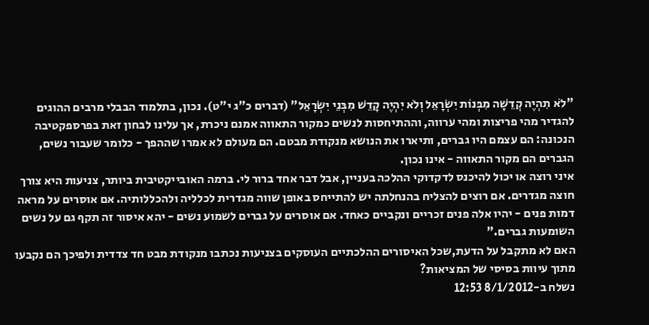"לֹא תִהְיֶה קְדֵשָׁה מִבְּנוֹת יִשְׂרָאֵל וְלֹא יִהְיֶה קָדֵשׁ מִבְּנֵי יִשְׂרָאֵל" (דברים כ"ג י"ט). נכון, בתלמוד הבבלי מרבים ההוגים להגדיר מהי פריצות ומהי ערווה, וההתיחסות לנשים כמקור התאווה אמנם ניכרת, אך עלינו לבחון זאת בפרספקטיבה הנכונה: הם עצמם היו גברים, ותיארו את הנושא מנקודת מבטם. הם מעולם לא אמרו שההפך - כלומר שעבור נשים, הגברים הם מקור התאווה - אינו נכון.
איני רוצה או יכול להיכנס לדקדוקי ההלכה בעניין, אבל דבר אחד ברור לי. ברמה האובייקטיבית ביותר, צניעות היא צורך חוצה מגדרים. אם רוצים להצליח בהנחלתה יש להתייחס באופן שווה מגדרית לכלליה ולהכללותיה. אם אוסרים על מראה דמות פנים - יהיו אלה פנים זכריים ונקביים כאחד. אם אוסרים על גברים לשמוע נשים - יהא איסור זה תקף גם על נשים השומעות גברים."
האם לא מתקבל על הדעת,שכל האיסורים ההלכתיים העוסקים בצניעות נכתבו מנקודת מבט חד צדדית ולפיכך הם נקבעו מתוך עיוות בסיסי של המציאות?
נשלח ב-8/1/2012 12:53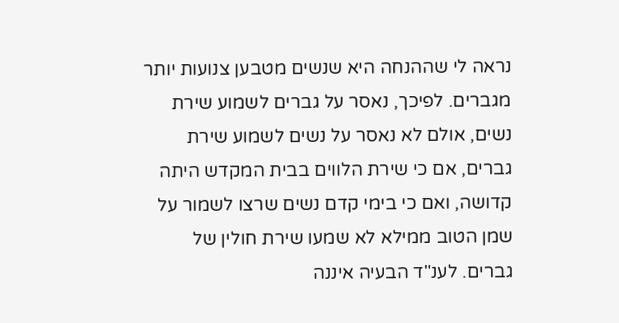נראה לי שההנחה היא שנשים מטבען צנועות יותר מגברים. לפיכך, נאסר על גברים לשמוע שירת נשים, אולם לא נאסר על נשים לשמוע שירת גברים, אם כי שירת הלווים בבית המקדש היתה קדושה, ואם כי בימי קדם נשים שרצו לשמור על שמן הטוב ממילא לא שמעו שירת חולין של גברים. לענ"ד הבעיה איננה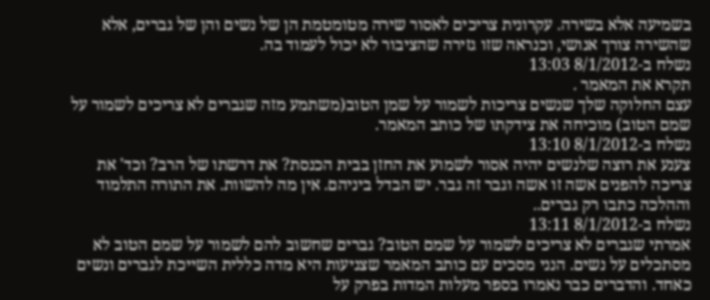בשמיעה אלא בשירה. עקרונית צריכים לאסור שירה מטומטמת הן של נשים והן של גברים, אלא שהשירה צורך אנושי, וכנראה שזו גזירה שהציבור לא יכול לעמוד בה.
נשלח ב-8/1/2012 13:03
תקרא את המאמר .
עצם החלוקה שלך שנשים צריכות לשמור על שמן הטוב(משתמע מזה שגברים לא צריכים לשמור על שמם הטוב) מוכיחה את צידקתו של כותב המאמר.
נשלח ב-8/1/2012 13:10
צענע את רוצה שלנשים יהיה אסור לשמוע את החזן בבית הכנסת? את דרשתו של הרב? וכד' את צריכה להפנים אשה זו אשה וגבר זה גבר. יש הבדל ביניהם. אין מה להשוות. את התורה התלמוד וההלכה כתבו רק גברים..
נשלח ב-8/1/2012 13:11
אמרתי שגברים לא צריכים לשמור על שמם הטוב? גברים שחשוב להם לשמור על שמם הטוב לא מסתכלים על נשים. הנני מסכים עם כותב המאמר שצניעות היא מדה כללית השייכת לגברים ונשים כאחד. והדברים כבר נאמרו בספר מעלות המדות בפרק על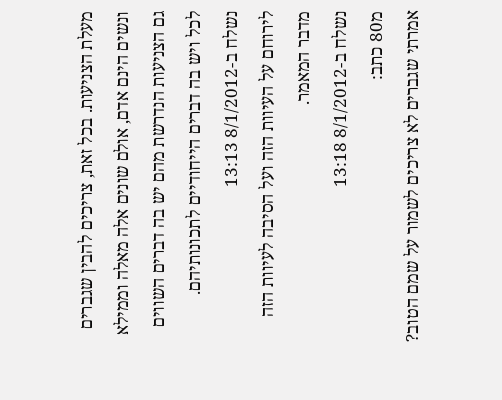מעלת הצניעות. בכל זאת, צריכים להבין שגברים ונשים הינם אדם, אולם שונים אלה מאלה וממילא גם הצניעות הנדרשת מהם יש בה דברים השווים לכל ויש בה דברים הייחודיים לתכונותיהם.
נשלח ב-8/1/2012 13:13
לירוחם על העיוות הזה ועל הסיבה לעיוות הזה מדבר המאמר.
נשלח ב-8/1/2012 13:18
מ80 כתב:
אמרתי שגברים לא צריכים לשמור על שמם הטוב?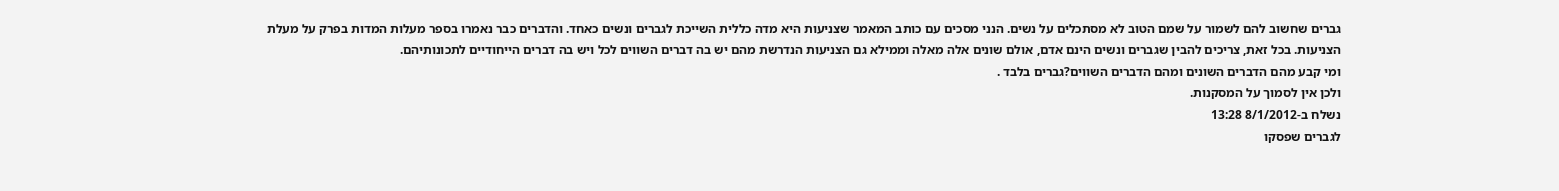גברים שחשוב להם לשמור על שמם הטוב לא מסתכלים על נשים. הנני מסכים עם כותב המאמר שצניעות היא מדה כללית השייכת לגברים ונשים כאחד. והדברים כבר נאמרו בספר מעלות המדות בפרק על מעלת הצניעות. בכל זאת, צריכים להבין שגברים ונשים הינם אדם, אולם שונים אלה מאלה וממילא גם הצניעות הנדרשת מהם יש בה דברים השווים לכל ויש בה דברים הייחודיים לתכונותיהם.
ומי קבע מהם הדברים השונים ומהם הדברים השווים?גברים בלבד .
ולכן אין לסמוך על המסקנות.
נשלח ב-8/1/2012 13:28
לגברים שפסקו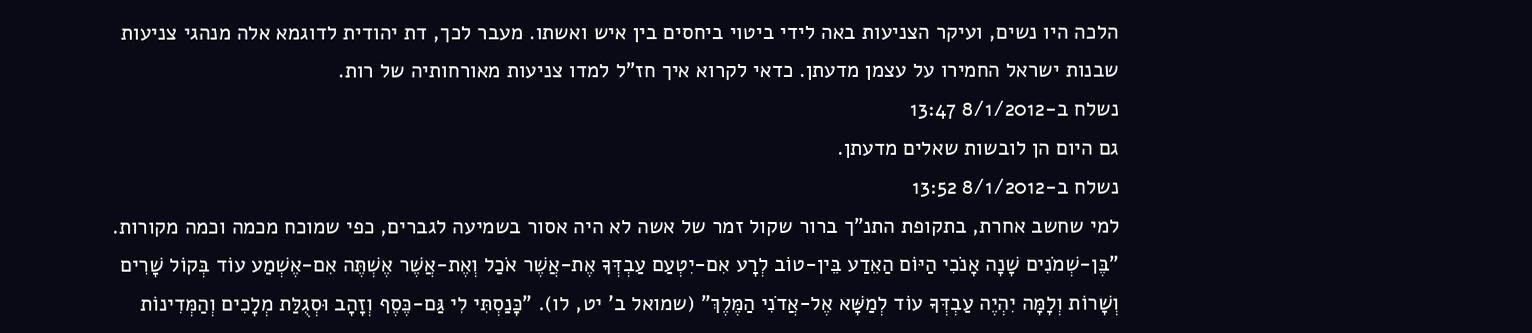הלכה היו נשים, ועיקר הצניעות באה לידי ביטוי ביחסים בין איש ואשתו. מעבר לכך, דת יהודית לדוגמא אלה מנהגי צניעות שבנות ישראל החמירו על עצמן מדעתן. כדאי לקרוא איך חז"ל למדו צניעות מאורחותיה של רות.
נשלח ב-8/1/2012 13:47
גם היום הן לובשות שאלים מדעתן.
נשלח ב-8/1/2012 13:52
למי שחשב אחרת, בתקופת התנ"ך ברור שקול זמר של אשה לא היה אסור בשמיעה לגברים, כפי שמוכח מכמה וכמה מקורות. "בֶּן-שְׁמֹנִים שָׁנָה אָנֹכִי הַיּוֹם הַאֵדַע בֵּין-טוֹב לְרָע אִם-יִטְעַם עַבְדְּךָ אֶת-אֲשֶׁר אֹכַל וְאֶת-אֲשֶׁר אֶשְׁתֶּה אִם-אֶשְׁמַע עוֹד בְּקוֹל שָׁרִים וְשָׁרוֹת וְלָמָּה יִהְיֶה עַבְדְּךָ עוֹד לְמַשָּׁא אֶל-אֲדֹנִי הַמֶּלֶךְ" (שמואל ב' יט, לו). "כָּנַסְתִּי לִי גַּם-כֶּסֶף וְזָהָב וּסְגֻלַּת מְלָכִים וְהַמְּדִינוֹת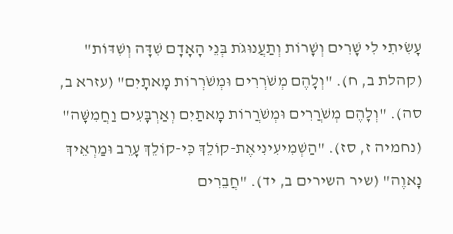עָשִׂיתִי לִי שָׁרִים וְשָׁרוֹת וְתַעֲנוּגֹת בְּנֵי הָאָדָם שִׁדָּה וְשִׁדּוֹת" (קהלת ב, ח). "וְלָהֶם מְשֹׁרְרִים וּמְשֹׁרְרוֹת מָאתָיִם" (עזרא ב, סה). "וְלָהֶם מְשֹׁרֲרִים וּמְשֹׁרֲרוֹת מָאתַיִם וְאַרְבָּעִים וַחֲמִשָּׁה" (נחמיה ז, סז). "הַשְׁמִיעִינִיאֶת-קוֹלֵךְ כִּי-קוֹלֵךְ עָרֵב וּמַרְאֵיךְ נָאוֶה" (שיר השירים ב, יד). "חֲבֵרִים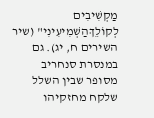מַקְשִׁיבִים לְקוֹלֵךְהַשְׁמִיעִינִי" (שיר השירים ח, יג). גם במנסרת סנחריב מסופר שבין השלל שלקח מחזקיהו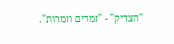"הצדיק" - "זמרים וזמרות".